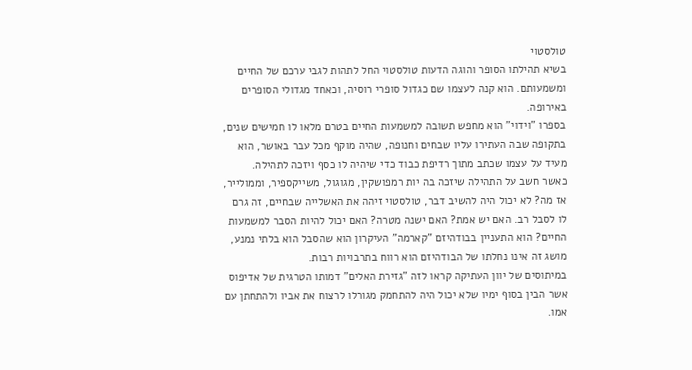טולסטוי
בשיא תהילתו הסופר והוגה הדעות טולסטוי החל לתהות לגבי ערכם של החיים ומשמעותם. הוא קנה לעצמו שם כגדול סופרי רוסיה, וכאחד מגדולי הסופרים באירופה.
בספרו "וידוי" הוא מחפש תשובה למשמעות החיים בטרם מלאו לו חמישים שנים, בתקופה שבה העתירו עליו שבחים וחנופה, שהיה מוקף מכל עבר באושר, הוא מעיד על עצמו שכתב מתוך רדיפת כבוד כדי שיהיה לו כסף ויזכה לתהילה.
כאשר חשב על התהילה שיזכה בה יות רמפושקין, מגוגול, משייקספיר, וממולייר, אז מה? לא יכול היה להשיב דבר, טולסטוי זיהה את האשלייה שבחיים, זה גרם לו לסבל רב. האם יש אמת? האם ישנה מטרה? האם יכול להיות הסבר למשמעות החיים? הוא התעניין בבודהיזם "קארמה" העיקרון הוא שהסבל הוא בלתי נמנע, מושג זה אינו נחלתו של הבודהיזם הוא רווח בתרבויות רבות.
במיתוסים של יוון העתיקה קראו לזה "גזירת האלים" דמותו הטרגית של אדיפוס אשר הבין בסוף ימיו שלא יכול היה להתחמק מגורלו לרצוח את אביו ולהתחתן עם אמו.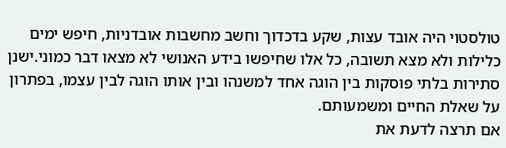טולסטוי היה אובד עצות, שקע בדכדוך וחשב מחשבות אובדניות, חיפש ימים כלילות ולא מצא תשובה, כל אלו שחיפשו בידע האנושי לא מצאו דבר כמוני.ישנן סתירות בלתי פוסקות בין הוגה אחד למשנהו ובין אותו הוגה לבין עצמו, בפתרון על שאלת החיים ומשמעותם.
אם תרצה לדעת את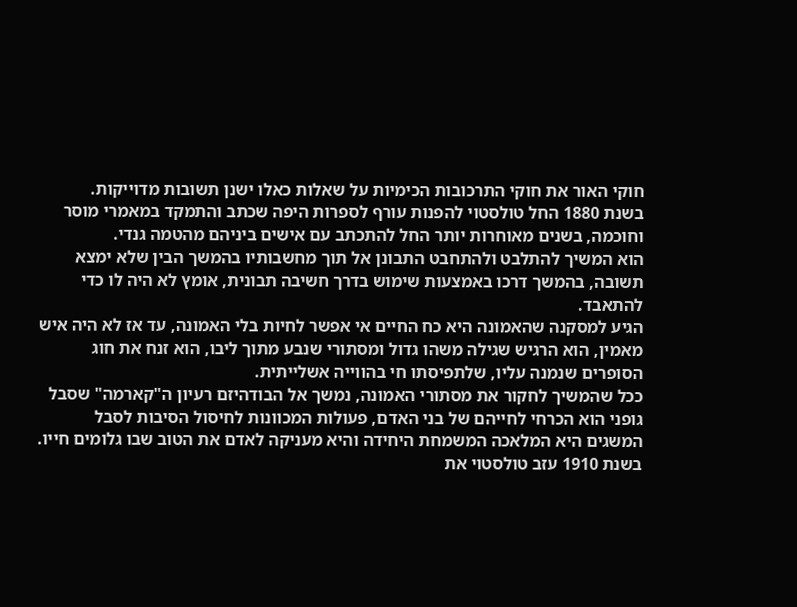חוקי האור את חוקי התרכובות הכימיות על שאלות כאלו ישנן תשובות מדוייקות.
בשנת 1880 החל טולסטוי להפנות עורף לספרות היפה שכתב והתמקד במאמרי מוסר וחוכמה, בשנים מאוחרות יותר החל להתכתב עם אישים ביניהם מהטמה גנדי.
הוא המשיך להתלבט ולהתחבט התבונן אל תוך מחשבותיו בהמשך הבין שלא ימצא תשובה, בהמשך דרכו באמצעות שימוש בדרך חשיבה תבונית, אומץ לא היה לו כדי להתאבד.
הגיע למסקנה שהאמונה היא כח החיים אי אפשר לחיות בלי האמונה, עד אז לא היה איש מאמין, הוא הרגיש שגילה משהו גדול ומסתורי שנבע מתוך ליבו, הוא זנח את חוג הסופרים שנמנה עליו, שלתפיסתו חי בהווייה אשלייתית.
ככל שהמשיך לחקור את מסתורי האמונה, נמשך אל הבודהיזם רעיון ה"קארמה" שסבל גופני הוא הכרחי לחייהם של בני האדם, פעולות המכוונות לחיסול הסיבות לסבל המשגים היא המלאכה המשמחת היחידה והיא מעניקה לאדם את הטוב שבו גלומים חייו.
בשנת 1910 עזב טולסטוי את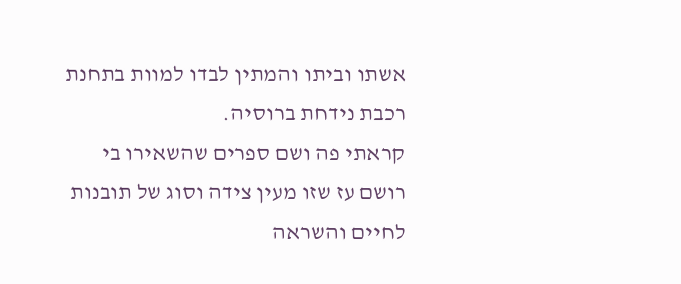אשתו וביתו והמתין לבדו למוות בתחנת רכבת נידחת ברוסיה.
קראתי פה ושם ספרים שהשאירו בי רושם עז שזו מעין צידה וסוג של תובנות לחיים והשראה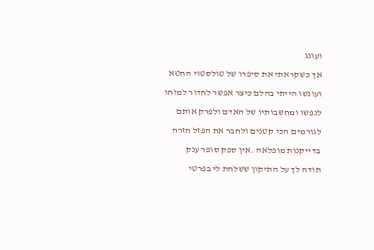ועונג
אך כשקראתי את סיפרו של טולסטוי החטא ועונשו הייתי בהלם כיצר אפשר לחדור למוחו לנפשו ומחשבותיו של האדם ולפרק אותם לגורמים הכי קטנים ולחבר את הפזל חזרה בדייקנות מופלאה .אין ספק סופר ענק
תודה לך על התיקון ששלחת לי בפרטי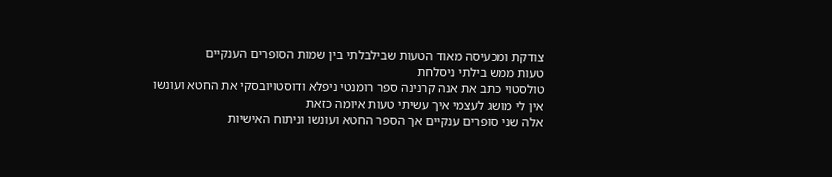צודקת ומכעיסה מאוד הטעות שבילבלתי בין שמות הסופרים הענקיים
טעות ממש בילתי ניסלחת
טולסטוי כתב את אנה קרנינה ספר רומנטי ניפלא ודוסטויובסקי את החטא ועונשו אין לי מושג לעצמי איך עשיתי טעות איומה כזאת
אלה שני סופרים ענקיים אך הספר החטא ועונשו וניתוח האישיות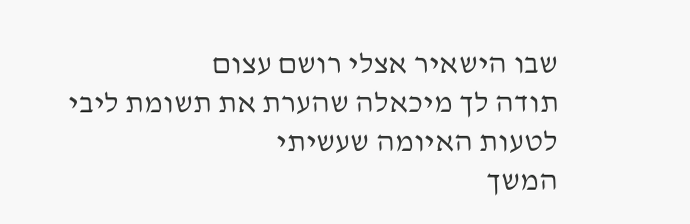שבו הישאיר אצלי רושם עצום
תודה לך מיכאלה שהערת את תשומת ליבי לטעות האיומה שעשיתי
המשך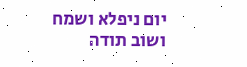יום ניפלא ושמח
ושוב תודה